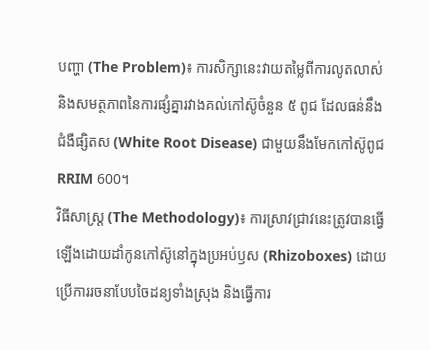បញ្ហា (The Problem)៖ ការសិក្សានេះវាយតម្លៃពីការលូតលាស់ និងសមត្ថភាពនៃការផ្សំគ្នារវាងគល់កៅស៊ូចំនួន ៥ ពូជ ដែលធន់នឹងជំងឺផ្សិតស (White Root Disease) ជាមួយនឹងមែកកៅស៊ូពូជ RRIM 600។
វិធីសាស្ត្រ (The Methodology)៖ ការស្រាវជ្រាវនេះត្រូវបានធ្វើឡើងដោយដាំកូនកៅស៊ូនៅក្នុងប្រអប់ឫស (Rhizoboxes) ដោយប្រើការរចនាបែបចៃដន្យទាំងស្រុង និងធ្វើការ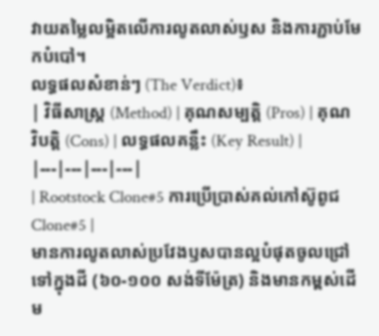វាយតម្លៃលម្អិតលើការលូតលាស់ឫស និងការភ្ជាប់មែកបំបៅ។
លទ្ធផលសំខាន់ៗ (The Verdict)៖
| វិធីសាស្ត្រ (Method) | គុណសម្បត្តិ (Pros) | គុណវិបត្តិ (Cons) | លទ្ធផលគន្លឹះ (Key Result) |
|---|---|---|---|
| Rootstock Clone#5 ការប្រើប្រាស់គល់កៅស៊ូពូជ Clone#5 |
មានការលូតលាស់ប្រវែងឫសបានល្អបំផុតចូលជ្រៅទៅក្នុងដី (៦០-១០០ សង់ទីម៉ែត្រ) និងមានកម្ពស់ដើម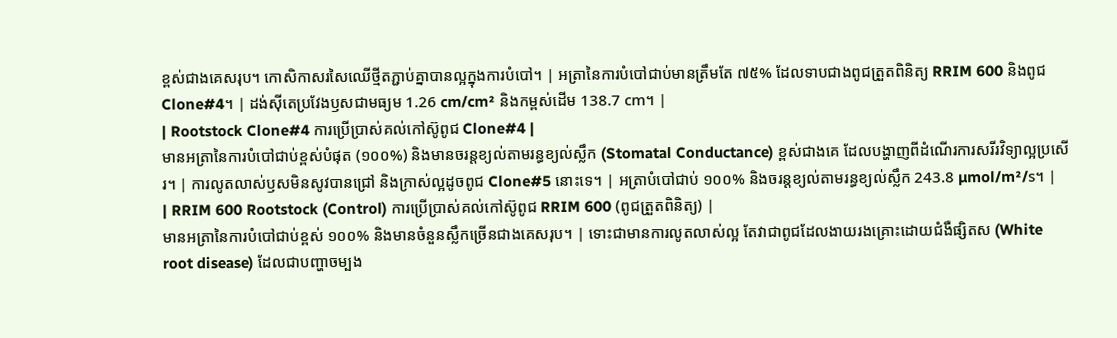ខ្ពស់ជាងគេសរុប។ កោសិកាសរសៃឈើថ្មីតភ្ជាប់គ្នាបានល្អក្នុងការបំបៅ។ | អត្រានៃការបំបៅជាប់មានត្រឹមតែ ៧៥% ដែលទាបជាងពូជត្រួតពិនិត្យ RRIM 600 និងពូជ Clone#4។ | ដង់ស៊ីតេប្រវែងឫសជាមធ្យម 1.26 cm/cm² និងកម្ពស់ដើម 138.7 cm។ |
| Rootstock Clone#4 ការប្រើប្រាស់គល់កៅស៊ូពូជ Clone#4 |
មានអត្រានៃការបំបៅជាប់ខ្ពស់បំផុត (១០០%) និងមានចរន្តខ្យល់តាមរន្ធខ្យល់ស្លឹក (Stomatal Conductance) ខ្ពស់ជាងគេ ដែលបង្ហាញពីដំណើរការសរីរវិទ្យាល្អប្រសើរ។ | ការលូតលាស់ឫសមិនសូវបានជ្រៅ និងក្រាស់ល្អដូចពូជ Clone#5 នោះទេ។ | អត្រាបំបៅជាប់ ១០០% និងចរន្តខ្យល់តាមរន្ធខ្យល់ស្លឹក 243.8 µmol/m²/s។ |
| RRIM 600 Rootstock (Control) ការប្រើប្រាស់គល់កៅស៊ូពូជ RRIM 600 (ពូជត្រួតពិនិត្យ) |
មានអត្រានៃការបំបៅជាប់ខ្ពស់ ១០០% និងមានចំនួនស្លឹកច្រើនជាងគេសរុប។ | ទោះជាមានការលូតលាស់ល្អ តែវាជាពូជដែលងាយរងគ្រោះដោយជំងឺផ្សិតស (White root disease) ដែលជាបញ្ហាចម្បង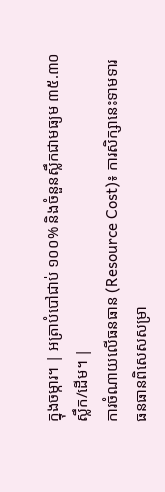ក្នុងចម្ការ។ | អត្រាបំបៅជាប់ ១០០% និងចំនួនស្លឹកជាមធ្យម ៣៥.៣០ ស្លឹក/ដើម។ |
ការចំណាយលើធនធាន (Resource Cost)៖ ការសិក្សានេះទាមទារធនធានពិសេសសម្រា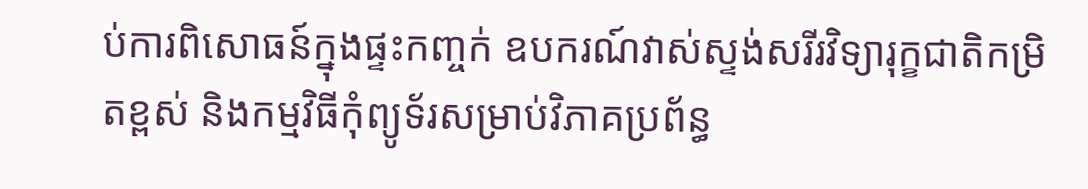ប់ការពិសោធន៍ក្នុងផ្ទះកញ្ចក់ ឧបករណ៍វាស់ស្ទង់សរីរវិទ្យារុក្ខជាតិកម្រិតខ្ពស់ និងកម្មវិធីកុំព្យូទ័រសម្រាប់វិភាគប្រព័ន្ធ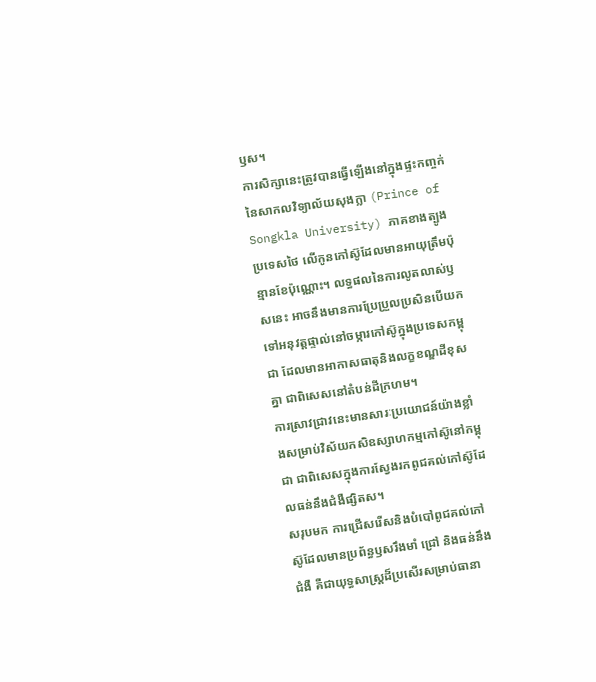ឫស។
ការសិក្សានេះត្រូវបានធ្វើឡើងនៅក្នុងផ្ទះកញ្ចក់នៃសាកលវិទ្យាល័យសុងក្លា (Prince of Songkla University) ភាគខាងត្បូងប្រទេសថៃ លើកូនកៅស៊ូដែលមានអាយុត្រឹមប៉ុន្មានខែប៉ុណ្ណោះ។ លទ្ធផលនៃការលូតលាស់ឫសនេះ អាចនឹងមានការប្រែប្រួលប្រសិនបើយកទៅអនុវត្តផ្ទាល់នៅចម្ការកៅស៊ូក្នុងប្រទេសកម្ពុជា ដែលមានអាកាសធាតុនិងលក្ខខណ្ឌដីខុសគ្នា ជាពិសេសនៅតំបន់ដីក្រហម។
ការស្រាវជ្រាវនេះមានសារៈប្រយោជន៍យ៉ាងខ្លាំងសម្រាប់វិស័យកសិឧស្សាហកម្មកៅស៊ូនៅកម្ពុជា ជាពិសេសក្នុងការស្វែងរកពូជគល់កៅស៊ូដែលធន់នឹងជំងឺផ្សិតស។
សរុបមក ការជ្រើសរើសនិងបំបៅពូជគល់កៅស៊ូដែលមានប្រព័ន្ធឫសរឹងមាំ ជ្រៅ និងធន់នឹងជំងឺ គឺជាយុទ្ធសាស្ត្រដ៏ប្រសើរសម្រាប់ធានា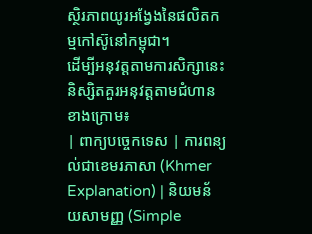ស្ថិរភាពយូរអង្វែងនៃផលិតកម្មកៅស៊ូនៅកម្ពុជា។
ដើម្បីអនុវត្តតាមការសិក្សានេះ និស្សិតគួរអនុវត្តតាមជំហានខាងក្រោម៖
| ពាក្យបច្ចេកទេស | ការពន្យល់ជាខេមរភាសា (Khmer Explanation) | និយមន័យសាមញ្ញ (Simple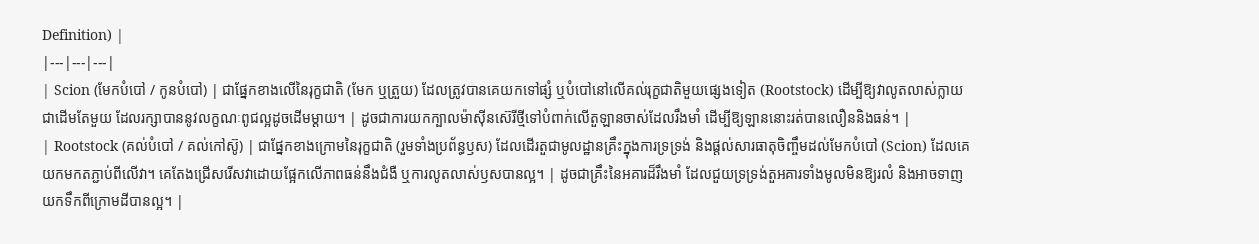Definition) |
|---|---|---|
| Scion (មែកបំបៅ / កូនបំបៅ) | ជាផ្នែកខាងលើនៃរុក្ខជាតិ (មែក ឬត្រួយ) ដែលត្រូវបានគេយកទៅផ្សំ ឬបំបៅនៅលើគល់រុក្ខជាតិមួយផ្សេងទៀត (Rootstock) ដើម្បីឱ្យវាលូតលាស់ក្លាយជាដើមតែមួយ ដែលរក្សាបាននូវលក្ខណៈពូជល្អដូចដើមម្តាយ។ | ដូចជាការយកក្បាលម៉ាស៊ីនស៊េរីថ្មីទៅបំពាក់លើតួឡានចាស់ដែលរឹងមាំ ដើម្បីឱ្យឡាននោះរត់បានលឿននិងធន់។ |
| Rootstock (គល់បំបៅ / គល់កៅស៊ូ) | ជាផ្នែកខាងក្រោមនៃរុក្ខជាតិ (រួមទាំងប្រព័ន្ធឫស) ដែលដើរតួជាមូលដ្ឋានគ្រឹះក្នុងការទ្រទ្រង់ និងផ្តល់សារធាតុចិញ្ចឹមដល់មែកបំបៅ (Scion) ដែលគេយកមកតភ្ជាប់ពីលើវា។ គេតែងជ្រើសរើសវាដោយផ្អែកលើភាពធន់នឹងជំងឺ ឬការលូតលាស់ឫសបានល្អ។ | ដូចជាគ្រឹះនៃអគារដ៏រឹងមាំ ដែលជួយទ្រទ្រង់តួអគារទាំងមូលមិនឱ្យរលំ និងអាចទាញយកទឹកពីក្រោមដីបានល្អ។ |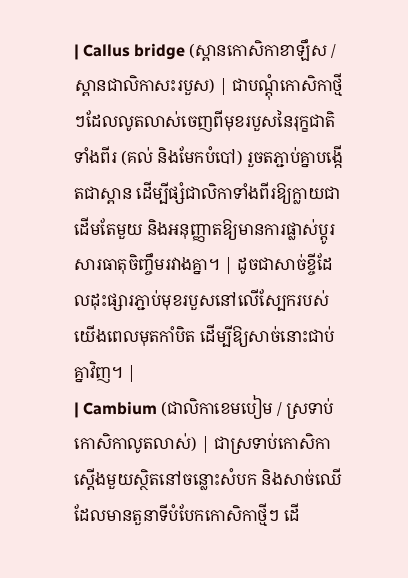| Callus bridge (ស្ពានកោសិកាខាឡឹស / ស្ពានជាលិកាសះរបួស) | ជាបណ្តុំកោសិកាថ្មីៗដែលលូតលាស់ចេញពីមុខរបួសនៃរុក្ខជាតិទាំងពីរ (គល់ និងមែកបំបៅ) រួចតភ្ជាប់គ្នាបង្កើតជាស្ពាន ដើម្បីផ្សំជាលិកាទាំងពីរឱ្យក្លាយជាដើមតែមួយ និងអនុញ្ញាតឱ្យមានការផ្លាស់ប្តូរសារធាតុចិញ្ចឹមរវាងគ្នា។ | ដូចជាសាច់ខ្ចីដែលដុះផ្សារភ្ជាប់មុខរបួសនៅលើស្បែករបស់យើងពេលមុតកាំបិត ដើម្បីឱ្យសាច់នោះជាប់គ្នាវិញ។ |
| Cambium (ជាលិកាខេមបៀម / ស្រទាប់កោសិកាលូតលាស់) | ជាស្រទាប់កោសិកាស្តើងមួយស្ថិតនៅចន្លោះសំបក និងសាច់ឈើ ដែលមានតួនាទីបំបែកកោសិកាថ្មីៗ ដើ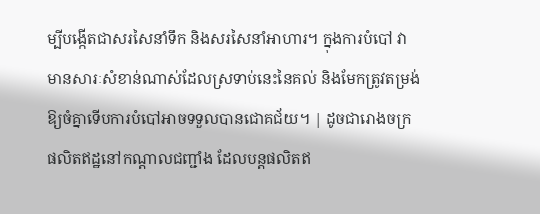ម្បីបង្កើតជាសរសៃនាំទឹក និងសរសៃនាំអាហារ។ ក្នុងការបំបៅ វាមានសារៈសំខាន់ណាស់ដែលស្រទាប់នេះនៃគល់ និងមែកត្រូវតម្រង់ឱ្យចំគ្នាទើបការបំបៅអាចទទួលបានជោគជ័យ។ | ដូចជារោងចក្រផលិតឥដ្ឋនៅកណ្តាលជញ្ជាំង ដែលបន្តផលិតឥ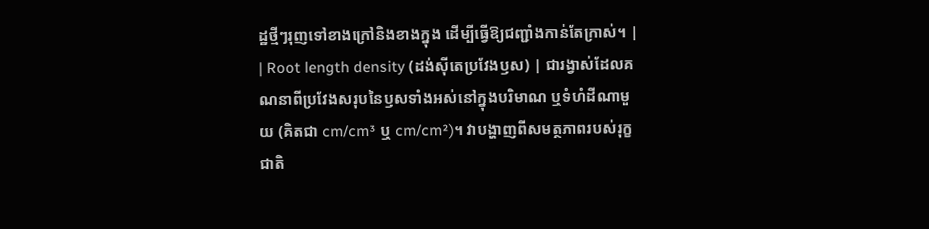ដ្ឋថ្មីៗរុញទៅខាងក្រៅនិងខាងក្នុង ដើម្បីធ្វើឱ្យជញ្ជាំងកាន់តែក្រាស់។ |
| Root length density (ដង់ស៊ីតេប្រវែងឫស) | ជារង្វាស់ដែលគណនាពីប្រវែងសរុបនៃឫសទាំងអស់នៅក្នុងបរិមាណ ឬទំហំដីណាមួយ (គិតជា cm/cm³ ឬ cm/cm²)។ វាបង្ហាញពីសមត្ថភាពរបស់រុក្ខជាតិ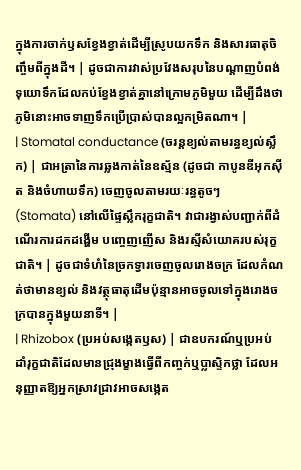ក្នុងការចាក់ឫសខ្វែងខ្វាត់ដើម្បីស្រូបយកទឹក និងសារធាតុចិញ្ចឹមពីក្នុងដី។ | ដូចជាការវាស់ប្រវែងសរុបនៃបណ្តាញបំពង់ទុយោទឹកដែលកប់ខ្វែងខ្វាត់គ្នានៅក្រោមភូមិមួយ ដើម្បីដឹងថាភូមិនោះអាចទាញទឹកប្រើប្រាស់បានល្អកម្រិតណា។ |
| Stomatal conductance (ចរន្តខ្យល់តាមរន្ធខ្យល់ស្លឹក) | ជាអត្រានៃការឆ្លងកាត់នៃឧស្ម័ន (ដូចជា កាបូនឌីអុកស៊ីត និងចំហាយទឹក) ចេញចូលតាមរយៈរន្ធតូចៗ (Stomata) នៅលើផ្ទៃស្លឹករុក្ខជាតិ។ វាជារង្វាស់បញ្ជាក់ពីដំណើរការដកដង្ហើម បញ្ចេញញើស និងរស្មីសំយោគរបស់រុក្ខជាតិ។ | ដូចជាទំហំនៃច្រកទ្វារចេញចូលរោងចក្រ ដែលកំណត់ថាមានខ្យល់ និងវត្ថុធាតុដើមប៉ុន្មានអាចចូលទៅក្នុងរោងចក្របានក្នុងមួយនាទី។ |
| Rhizobox (ប្រអប់សង្កេតឫស) | ជាឧបករណ៍ឬប្រអប់ដាំរុក្ខជាតិដែលមានជ្រុងម្ខាងធ្វើពីកញ្ចក់ឬប្លាស្ទិកថ្លា ដែលអនុញ្ញាតឱ្យអ្នកស្រាវជ្រាវអាចសង្កេត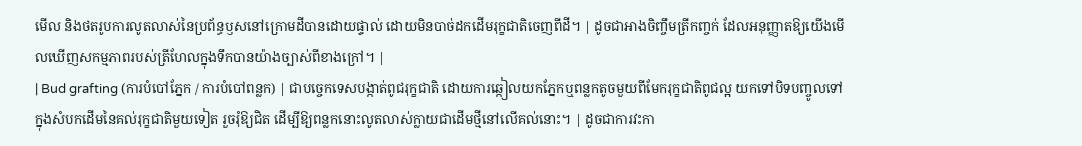មើល និងថតរូបការលូតលាស់នៃប្រព័ន្ធឫសនៅក្រោមដីបានដោយផ្ទាល់ ដោយមិនបាច់ដកដើមរុក្ខជាតិចេញពីដី។ | ដូចជាអាងចិញ្ចឹមត្រីកញ្ចក់ ដែលអនុញ្ញាតឱ្យយើងមើលឃើញសកម្មភាពរបស់ត្រីហែលក្នុងទឹកបានយ៉ាងច្បាស់ពីខាងក្រៅ។ |
| Bud grafting (ការបំបៅភ្នែក / ការបំបៅពន្លក) | ជាបច្ចេកទេសបង្កាត់ពូជរុក្ខជាតិ ដោយការឆ្កៀលយកភ្នែកឬពន្លកតូចមួយពីមែករុក្ខជាតិពូជល្អ យកទៅបិទបញ្ចូលទៅក្នុងសំបកដើមនៃគល់រុក្ខជាតិមួយទៀត រួចរុំឱ្យជិត ដើម្បីឱ្យពន្លកនោះលូតលាស់ក្លាយជាដើមថ្មីនៅលើគល់នោះ។ | ដូចជាការវះកា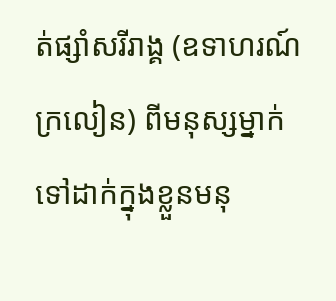ត់ផ្សាំសរីរាង្គ (ឧទាហរណ៍ ក្រលៀន) ពីមនុស្សម្នាក់ ទៅដាក់ក្នុងខ្លួនមនុ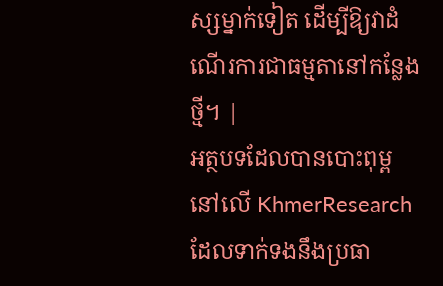ស្សម្នាក់ទៀត ដើម្បីឱ្យវាដំណើរការជាធម្មតានៅកន្លែងថ្មី។ |
អត្ថបទដែលបានបោះពុម្ពនៅលើ KhmerResearch ដែលទាក់ទងនឹងប្រធា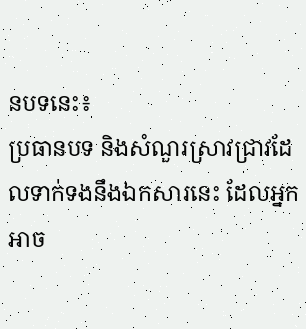នបទនេះ៖
ប្រធានបទ និងសំណួរស្រាវជ្រាវដែលទាក់ទងនឹងឯកសារនេះ ដែលអ្នកអាច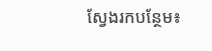ស្វែងរកបន្ថែម៖